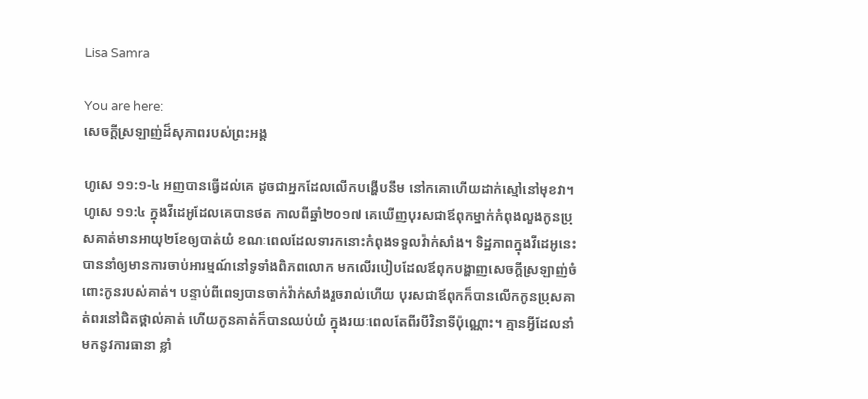Lisa Samra

You are here:
សេចក្តីស្រឡាញ់ដ៏សុភាពរបស់ព្រះអង្គ

ហូសេ ១១:១-៤ អញបានធ្វើដល់គេ ដូចជាអ្នកដែលលើកបង្ហើបនឹម នៅកគោហើយដាក់ស្មៅនៅមុខវា។ ហូសេ ១១:៤ ក្នុងវីដេអូដែលគេបានថត កាលពីឆ្នាំ២០១៧ គេឃើញបុរសជាឪពុកម្នាក់កំពុងលួងកូនប្រុសគាត់មានអាយុ២ខែឲ្យបាត់យំ ខណៈពេលដែលទារកនោះកំពុងទទួលវ៉ាក់សាំង។ ទិដ្ឋភាពក្នុងវីដេអូនេះបាននាំឲ្យមានការចាប់អារម្មណ៍នៅទូទាំងពិភពលោក មកលើរបៀបដែលឪពុកបង្ហាញសេចក្តីស្រឡាញ់ចំពោះកូនរបស់គាត់។ បន្ទាប់ពីពេទ្យបានចាក់វ៉ាក់សាំងរួចរាល់ហើយ បុរសជាឪពុកក៏បានលើកកូនប្រុសគាត់ពរនៅជិតថ្ពាល់គាត់ ហើយកូនគាត់ក៏បានឈប់យំ ក្នុងរយៈពេលតែពីរបីវិនាទីប៉ុណ្ណោះ។ គ្មានអ្វីដែលនាំមកនូវការធានា ខ្លាំ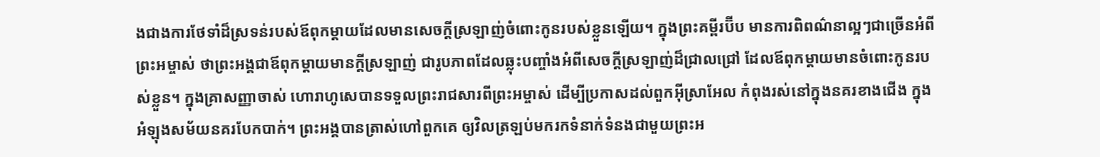ងជាងការថែទាំដ៏ស្រទន់របស់ឪពុកម្តាយដែលមានសេចក្តីស្រឡាញ់ចំពោះកូនរបស់ខ្លួនឡើយ។ ក្នុងព្រះគម្ពីរប៊ីប មានការពិពណ៌នាល្អៗជាច្រើនអំពីព្រះអម្ចាស់ ថាព្រះអង្គជាឪពុកម្តាយមានក្តីស្រឡាញ់ ជារូបភាពដែលឆ្លុះបញ្ចាំងអំពីសេចក្តីស្រឡាញ់ដ៏ជ្រាលជ្រៅ ដែលឪពុកម្តាយមានចំពោះកូនរបស់ខ្លួន។ ក្នុងគ្រាសញ្ញាចាស់ ហោរាហូសេបានទទួលព្រះរាជសារពីព្រះអម្ចាស់ ដើម្បីប្រកាសដល់ពួកអ៊ីស្រាអែល កំពុងរស់នៅក្នុងនគរខាងជើង ក្នុងអំឡុងសម័យនគរបែកបាក់។ ព្រះអង្គបានត្រាស់ហៅពួកគេ ឲ្យវិលត្រឡប់មករកទំនាក់ទំនងជាមួយព្រះអ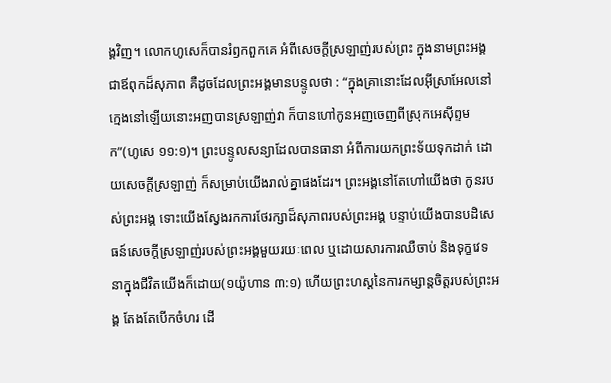ង្គវិញ។ លោកហូសេក៏បានរំឭកពួកគេ អំពីសេចក្តីស្រឡាញ់របស់ព្រះ ក្នុងនាមព្រះអង្គជាឪពុកដ៏សុភាព គឺដូចដែលព្រះអង្គមានបន្ទូលថា : “ក្នុងគ្រានោះដែលអ៊ីស្រាអែលនៅក្មេងនៅឡើយនោះអញបានស្រឡាញ់វា ក៏បានហៅកូនអញចេញពីស្រុកអេស៊ីព្ទមក”(ហូសេ ១១:១)។ ព្រះបន្ទូលសន្យាដែលបានធានា អំពីការយកព្រះទ័យទុកដាក់ ដោយសេចក្តីស្រឡាញ់ ក៏សម្រាប់យើងរាល់គ្នាផងដែរ។ ព្រះអង្គនៅតែហៅយើងថា កូនរបស់ព្រះអង្គ ទោះយើងស្វែងរកការថែរក្សាដ៏សុភាពរបស់ព្រះអង្គ បន្ទាប់យើងបានបដិសេធន៍សេចក្តីស្រឡាញ់របស់ព្រះអង្គមួយរយៈពេល ឬដោយសារការឈឺចាប់ និងទុក្ខវេទនាក្នុងជីវិតយើងក៏ដោយ(១យ៉ូហាន ៣:១) ហើយព្រះហស្តនៃការកម្សាន្តចិត្តរបស់ព្រះអង្គ តែងតែបើកចំហរ ដើ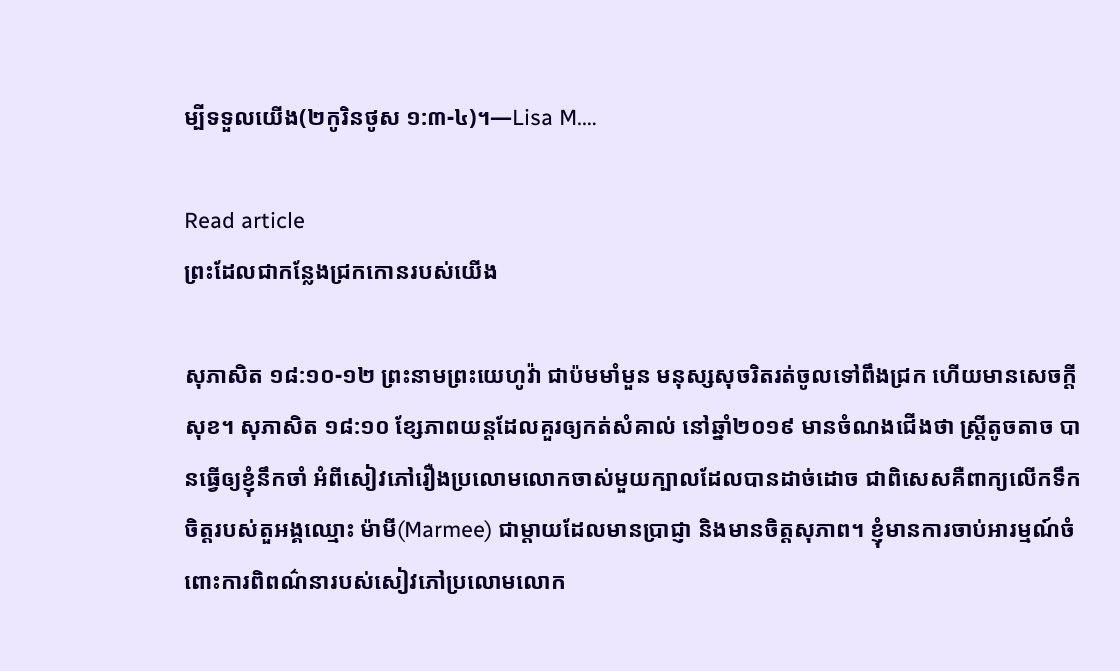ម្បីទទួលយើង(២កូរិនថូស ១:៣-៤)។—Lisa M.…

Read article
ព្រះដែលជាកន្លែងជ្រកកោនរបស់យើង

សុភាសិត ១៨:១០-១២ ព្រះនាមព្រះយេហូវ៉ា ជាប៉មមាំមួន មនុស្សសុចរិតរត់ចូលទៅពឹងជ្រក ហើយមានសេចក្តីសុខ។ សុភាសិត ១៨:១០ ខ្សែភាពយន្តដែលគួរឲ្យកត់សំគាល់ នៅឆ្នាំ២០១៩ មានចំណងជើងថា ស្រ្តីតូចតាច បានធ្វើឲ្យខ្ញុំនឹកចាំ អំពីសៀវភៅរឿងប្រលោមលោកចាស់មួយក្បាលដែលបានដាច់ដោច ជាពិសេសគឺពាក្យលើកទឹកចិត្តរបស់តួអង្គឈ្មោះ ម៉ាមី(Marmee) ជាម្តាយដែលមានប្រាជ្ញា និងមានចិត្តសុភាព។ ខ្ញុំមានការចាប់អារម្មណ៍ចំពោះការពិពណ៌នារបស់សៀវភៅប្រលោមលោក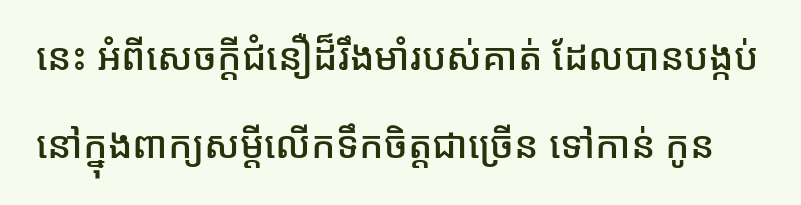នេះ អំពីសេចក្តីជំនឿដ៏រឹងមាំរបស់គាត់ ដែលបានបង្កប់នៅក្នុងពាក្យសម្តីលើកទឹកចិត្តជាច្រើន ទៅកាន់ កូន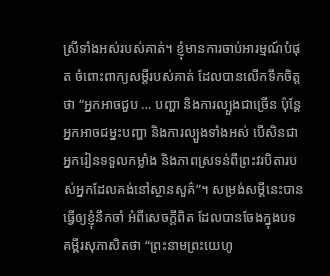ស្រីទាំងអស់របស់គាត់។ ខ្ញុំមានការចាប់អារម្មណ៍បំផុត ចំពោះពាក្យសម្តីរបស់គាត់ ដែលបានលើកទឹកចិត្តថា “អ្នកអាចជួប … បញ្ហា និងការល្បួងជាច្រើន ប៉ុន្តែ អ្នកអាចជម្នះបញ្ហា និងការល្បួងទាំងអស់ បើសិនជាអ្នករៀនទទួលកម្លាំង និងភាពស្រទន់ពីព្រះវរបិតារបស់អ្នកដែលគង់នៅស្ថានសួគ៌”។ សម្រង់សម្តីនេះបានធ្វើឲ្យខ្ញុំនឹកចាំ អំពីសេចក្តីពិត ដែលបានចែងក្នុងបទគម្ពីរសុភាសិតថា “ព្រះនាមព្រះយេហូ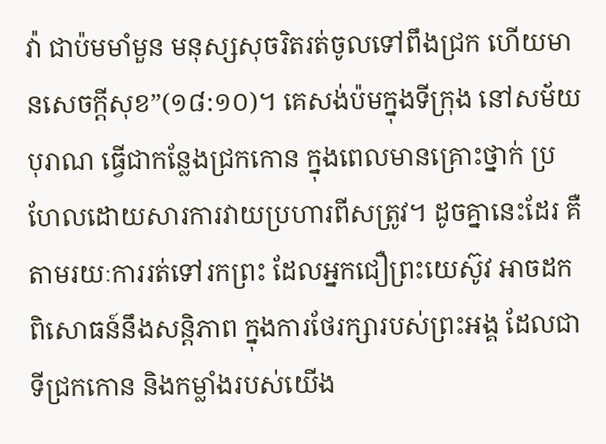វ៉ា ជាប៉មមាំមួន មនុស្សសុចរិតរត់ចូលទៅពឹងជ្រក ហើយមានសេចក្តីសុខ”(១៨:១០)។ គេសង់ប៉មក្នុងទីក្រុង នៅសម័យបុរាណ ធ្វើជាកន្លែងជ្រកកោន ក្នុងពេលមានគ្រោះថ្នាក់ ប្រហែលដោយសារការវាយប្រហារពីសត្រូវ។ ដូចគ្នានេះដែរ គឺតាមរយៈការរត់ទៅរកព្រះ ដែលអ្នកជឿព្រះយេស៊ូវ អាចដកពិសោធន៍នឹងសន្តិភាព ក្នុងការថែរក្សារបស់ព្រះអង្គ ដែលជាទីជ្រកកោន និងកម្លាំងរបស់យើង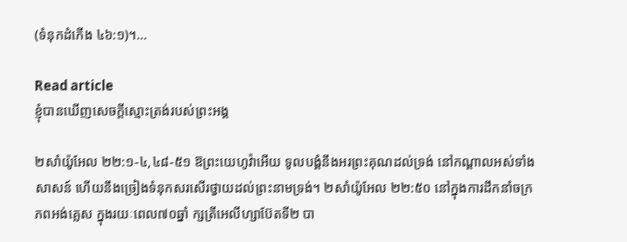(ទំនុកដំកើង ៤៦:១)។…

Read article
ខ្ញុំបានឃើញសេចក្តីស្មោះត្រង់របស់ព្រះអង្គ

២សាំយ៉ូអែល ២២:១-៤,៤៨-៥១ ឱព្រះយេហូវ៉ាអើយ ទូលបង្គំនឹងអរព្រះគុណដល់ទ្រង់ នៅកណ្តាលអស់ទាំងសាសន៍ ហើយនឹងច្រៀងទំនុកសរសើរថ្វាយដល់ព្រះនាមទ្រង់។ ២សាំយ៉ូអែល ២២:៥០ នៅក្នុងការដឹកនាំចក្រភពអង់គ្លេស ក្នុងរយៈពេល៧០ឆ្នាំ ក្សត្រីអេលីហ្សាប៊ែតទី២ បា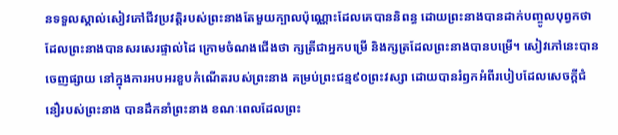នទទួលស្គាល់សៀវភៅជីវប្រវត្តិរបស់ព្រះនាងតែមួយក្បាលប៉ុណ្ណោះដែលគេបាននិពន្ធ ដោយព្រះនាងបានដាក់បញ្ចូលបុព្វកថាដែលព្រះនាងបានសរសេរផ្ទាល់ដៃ ក្រោមចំណងជើងថា ក្សត្រីជាអ្នកបម្រើ និងក្សត្រដែលព្រះនាងបានបម្រើ។ សៀវភៅនេះបានចេញផ្សាយ នៅក្នុងការអបអរខួបកំណើតរបស់ព្រះនាង គម្រប់ព្រះជន្ម៩០ព្រះវស្សា ដោយបានរំឭកអំពីរបៀបដែលសេចក្តីជំនឿរបស់ព្រះនាង បានដឹកនាំព្រះនាង ខណៈពេលដែលព្រះ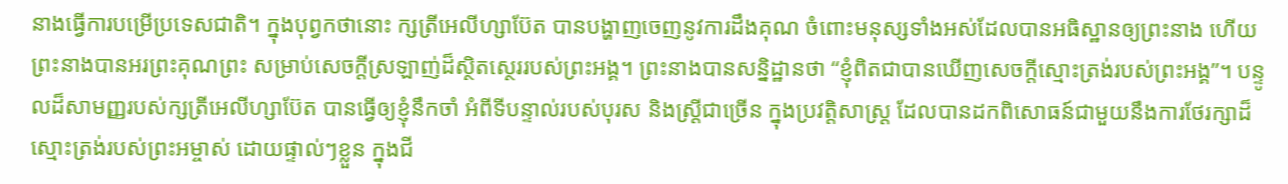នាងធ្វើការបម្រើប្រទេសជាតិ។ ក្នុងបុព្វកថានោះ ក្សត្រីអេលីហ្សាប៊ែត បានបង្ហាញចេញនូវការដឹងគុណ ចំពោះមនុស្សទាំងអស់ដែលបានអធិស្ឋានឲ្យព្រះនាង ហើយព្រះនាងបានអរព្រះគុណព្រះ សម្រាប់សេចក្តីស្រឡាញ់ដ៏ស្ថិតស្ថេររបស់ព្រះអង្គ។ ព្រះនាងបានសន្និដ្ឋានថា “ខ្ញុំពិតជាបានឃើញសេចក្តីស្មោះត្រង់របស់ព្រះអង្គ”។ បន្ទូលដ៏សាមញ្ញរបស់ក្សត្រីអេលីហ្សាប៊ែត បានធ្វើឲ្យខ្ញុំនឹកចាំ អំពីទីបន្ទាល់របស់បុរស និងស្រ្តីជាច្រើន ក្នុងប្រវត្តិសាស្រ្ត ដែលបានដកពិសោធន៍ជាមួយនឹងការថែរក្សាដ៏ស្មោះត្រង់របស់ព្រះអម្ចាស់ ដោយផ្ទាល់ៗខ្លួន ក្នុងជី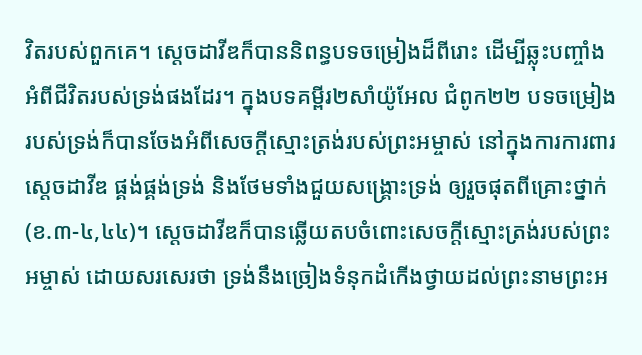វិតរបស់ពួកគេ។ ស្តេចដាវីឌក៏បាននិពន្ធបទចម្រៀងដ៏ពីរោះ ដើម្បីឆ្លុះបញ្ចាំងអំពីជីវិតរបស់ទ្រង់ផងដែរ។ ក្នុងបទគម្ពីរ២សាំយ៉ូអែល ជំពូក២២ បទចម្រៀងរបស់ទ្រង់ក៏បានចែងអំពីសេចក្តីស្មោះត្រង់របស់ព្រះអម្ចាស់ នៅក្នុងការការពារស្តេចដាវីឌ ផ្គង់ផ្គង់ទ្រង់ និងថែមទាំងជួយសង្គ្រោះទ្រង់ ឲ្យរួចផុតពីគ្រោះថ្នាក់(ខ.៣-៤,៤៤)។ ស្តេចដាវីឌក៏បានឆ្លើយតបចំពោះសេចក្តីស្មោះត្រង់របស់ព្រះអម្ចាស់ ដោយសរសេរថា ទ្រង់នឹងច្រៀងទំនុកដំកើងថ្វាយដល់ព្រះនាមព្រះអ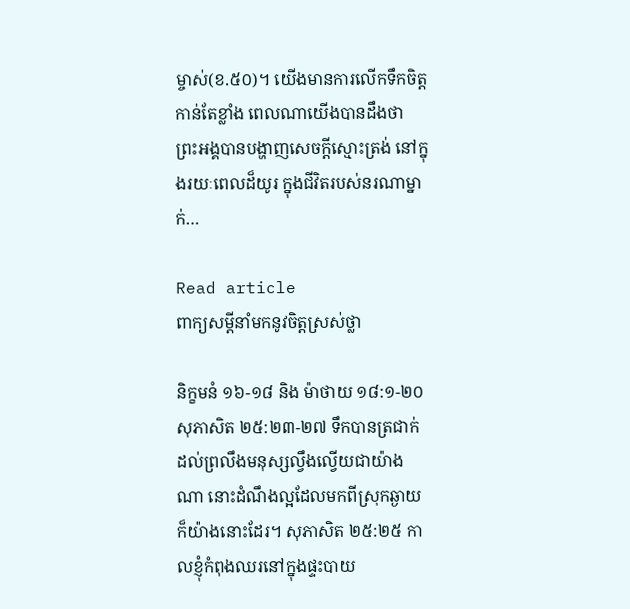ម្ចាស់(ខ.៥០)។ យើងមានការលើកទឹកចិត្តកាន់តែខ្លាំង ពេលណាយើងបានដឹងថា ព្រះអង្គបានបង្ហាញសេចក្តីស្មោះត្រង់ នៅក្នុងរយៈពេលដ៏យូរ ក្នុងជីវិតរបស់នរណាម្នាក់…

Read article
ពាក្យសម្ដីនាំមកនូវចិត្តស្រស់ថ្លា

និក្ខមនំ ១៦-១៨ និង ម៉ាថាយ ១៨:១-២០ សុភាសិត ២៥:២៣-២៧ ទឹកបានត្រជាក់ដល់ព្រលឹងមនុស្សល្វឹងល្វើយជាយ៉ាងណា នោះដំណឹងល្អដែលមកពីស្រុកឆ្ងាយក៏យ៉ាងនោះដែរ។ សុភាសិត ២៥:២៥ កាលខ្ញុំកំពុងឈរនៅក្នុងផ្ទះបាយ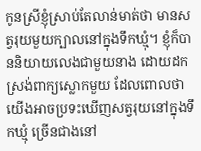កូនស្រីខ្ញុំស្រាប់តែលាន់មាត់ថា មានសត្វរុយមួយក្បាលនៅក្នុងទឹកឃ្មុំ។ ខ្ញុំក៏បាននិយាយលេងជាមួយនាង ដោយដកស្រង់ពាក្យស្លោកមួយ ដែលពោលថា យើងអាចប្រទះឃើញសត្វរុយនៅក្នុងទឹកឃ្មុំ ច្រើនជាងនៅ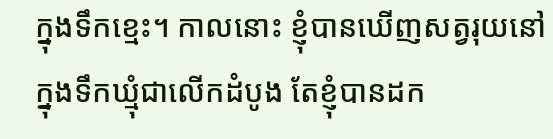ក្នុងទឹកខ្មេះ។ កាលនោះ ខ្ញុំបានឃើញសត្វរុយនៅក្នុងទឹកឃ្មុំជាលើកដំបូង តែខ្ញុំបានដក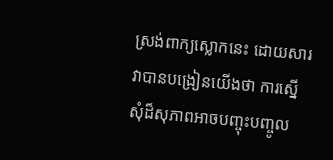ស្រង់ពាក្យស្លោកនេះ ដោយសារវាបានបង្រៀនយើងថា ការស្នើសុំដ៏សុភាពអាចបញ្ចុះបញ្ចូល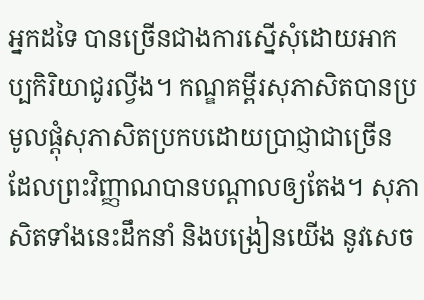អ្នកដទៃ បានច្រើនជាងការស្នើសុំដោយអាកប្បកិរិយាជូរល្វីង។ កណ្ឌគម្ពីរសុភាសិតបានប្រមូលផ្តុំសុភាសិតប្រកបដោយប្រាជ្ញាជាច្រើន ដែលព្រះវិញ្ញាណបានបណ្តាលឲ្យតែង។ សុភាសិតទាំងនេះដឹកនាំ និងបង្រៀនយើង នូវសេច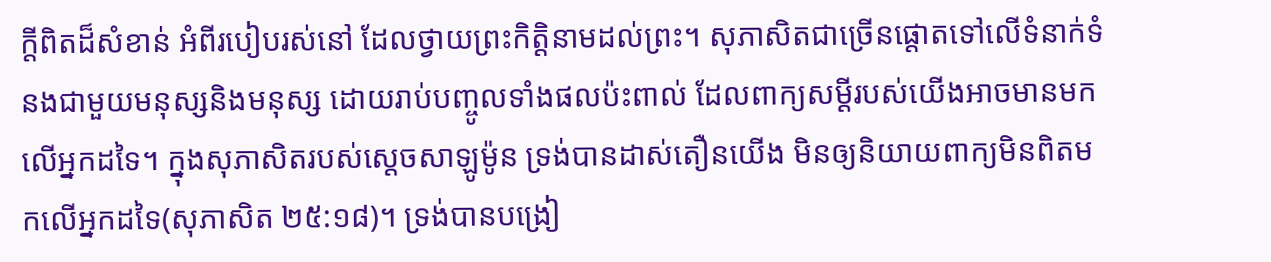ក្តីពិតដ៏សំខាន់ អំពីរបៀបរស់នៅ ដែលថ្វាយព្រះកិត្តិនាមដល់ព្រះ។ សុភាសិតជាច្រើនផ្ដោតទៅលើទំនាក់ទំនងជាមួយមនុស្សនិងមនុស្ស ដោយរាប់បញ្ចូលទាំងផលប៉ះពាល់ ដែលពាក្យសម្ដីរបស់យើងអាចមានមកលើអ្នកដទៃ។ ក្នុងសុភាសិតរបស់ស្តេចសាឡូម៉ូន ទ្រង់បានដាស់តឿនយើង មិនឲ្យនិយាយពាក្យមិនពិតមកលើអ្នកដទៃ(សុភាសិត ២៥:១៨)។ ទ្រង់បានបង្រៀ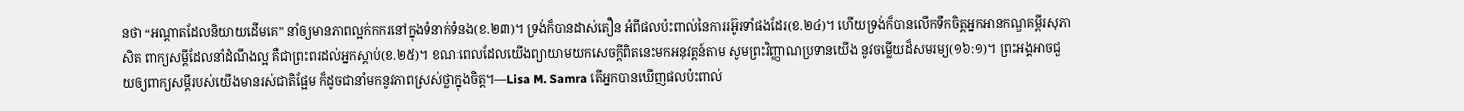នថា “អណ្តាតដែលនិយាយដើមគេ” នាំឲ្យមានភាពល្អក់កករនៅក្នុងទំនាក់ទំនង(ខ.២៣)។ ទ្រង់ក៏បានដាស់តឿន អំពីផលប៉ះពាល់នៃការរអ៊ូរទាំផងដែរ(ខ.២៤)។ ហើយទ្រង់ក៏បានលើកទឹកចិត្តអ្នកអានកណ្ឌគម្ពីរសុភាសិត ពាក្យសម្តីដែលនាំដំណឹងល្អ គឺជាព្រះពរដល់អ្នកស្តាប់(ខ.២៥)។ ខណៈពេលដែលយើងព្យាយាមយកសេចក្តីពិតនេះមកអនុវត្តន៍តាម សូមព្រះវិញ្ញាណប្រទានយើង នូវចម្លើយដ៏សមរម្យ(១៦:១)។ ព្រះអង្គអាចជួយឲ្យពាក្យសម្ដីរបស់យើងមានរស់ជាតិផ្អែម ក៏ដូចជានាំមកនូវភាពស្រស់ថ្លាក្នុងចិត្ត។—Lisa M. Samra តើអ្នកបានឃើញផលប៉ះពាល់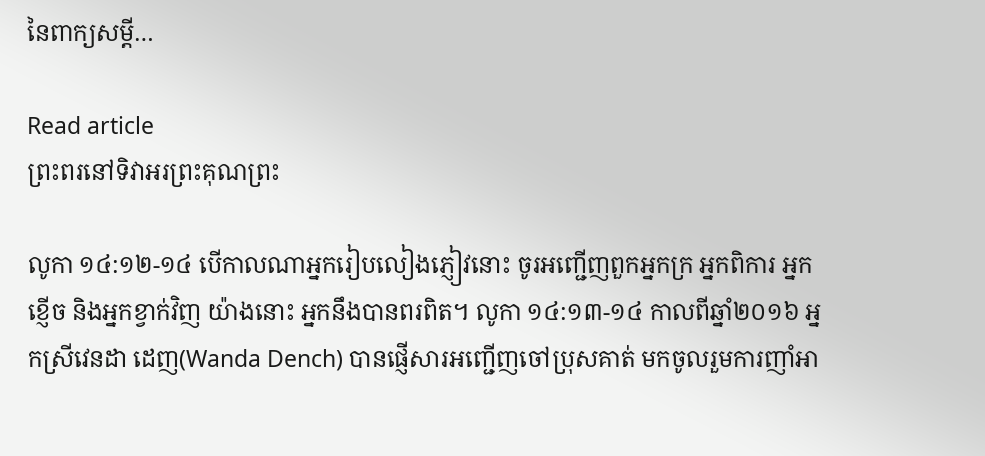នៃពាក្យសម្ដី…

Read article
ព្រះពរនៅទិវាអរព្រះគុណព្រះ

លូកា ១៤:១២-១៤ បើកាលណាអ្នករៀបលៀងភ្ញៀវនោះ ចូរអញ្ជើញពួកអ្នកក្រ អ្នកពិការ អ្នកខ្ញើច និងអ្នកខ្វាក់វិញ យ៉ាងនោះ អ្នកនឹងបានពរពិត។ លូកា ១៤:១៣-១៤ កាលពីឆ្នាំ២០១៦ អ្នកស្រីវេនដា ដេញ(Wanda Dench) បានផ្ញើសារអញ្ជើញចៅប្រុសគាត់ មកចូលរួមការញាំអា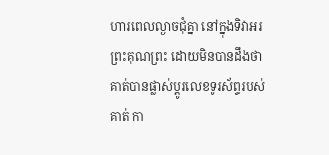ហារពេលល្ងាចជុំគ្នា នៅក្នុងទិវាអរព្រះគុណព្រះ ដោយមិនបានដឹងថា គាត់បានផ្លាស់ប្តូរលេខទូរស័ព្ទរបស់គាត់ កា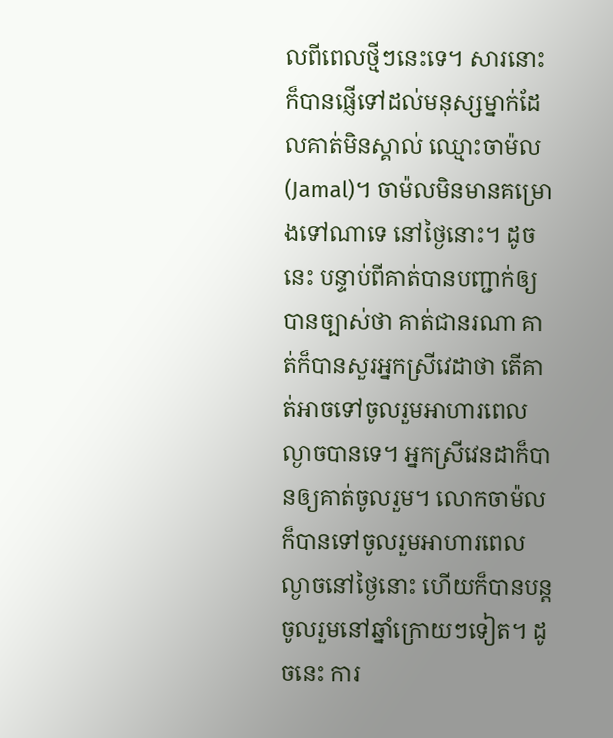លពីពេលថ្មីៗនេះទេ។ សារនោះក៏បានផ្ញើទៅដល់មនុស្សម្នាក់ដែលគាត់មិនស្គាល់ ឈ្មោះចាម៉ល(Jamal)។ ចាម៉លមិនមានគម្រោងទៅណាទេ នៅថ្ងៃនោះ។ ដូចនេះ បន្ទាប់ពីគាត់បានបញ្ជាក់ឲ្យបានច្បាស់ថា គាត់ជានរណា គាត់ក៏បានសួរអ្នកស្រីវេដាថា តើគាត់អាចទៅចូលរួមអាហារពេលល្ងាចបានទេ។ អ្នកស្រីវេនដាក៏បានឲ្យគាត់ចូលរួម។ លោកចាម៉លក៏បានទៅចូលរួមអាហារពេលល្ងាចនៅថ្ងៃនោះ ហើយក៏បានបន្តចូលរួមនៅឆ្នាំក្រោយៗទៀត។ ដូចនេះ ការ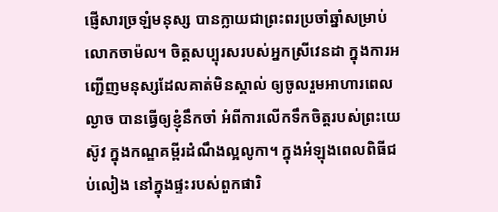ផ្ញើសារច្រឡំមនុស្ស បានក្លាយជាព្រះពរប្រចាំឆ្នាំសម្រាប់លោកចាម៉ល។ ចិត្តសប្បុរសរបស់អ្នកស្រីវេនដា ក្នុងការអញ្ជើញមនុស្សដែលគាត់មិនស្គាល់ ឲ្យចូលរួមអាហារពេលល្ងាច បានធ្វើឲ្យខ្ញុំនឹកចាំ អំពីការលើកទឹកចិត្តរបស់ព្រះយេស៊ូវ ក្នុងកណ្ឌគម្ពីរដំណឹងល្អលូកា។ ក្នុងអំឡុងពេលពិធីជប់លៀង នៅក្នុងផ្ទះរបស់ពួកផារិ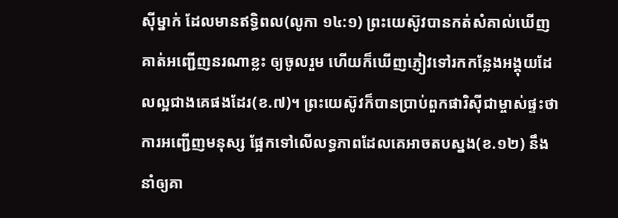ស៊ីម្នាក់ ដែលមានឥទ្ធិពល(លូកា ១៤:១) ព្រះយេស៊ូវបានកត់សំគាល់ឃើញគាត់អញ្ជើញនរណាខ្លះ ឲ្យចូលរួម ហើយក៏ឃើញភ្ញៀវទៅរកកន្លែងអង្គុយដែលល្អជាងគេផងដែរ(ខ.៧)។ ព្រះយេស៊ូវក៏បានប្រាប់ពួកផារិស៊ីជាម្ចាស់ផ្ទះថា ការអញ្ជើញមនុស្ស ផ្អែកទៅលើលទ្ធភាពដែលគេអាចតបស្នង(ខ.១២) នឹងនាំឲ្យគា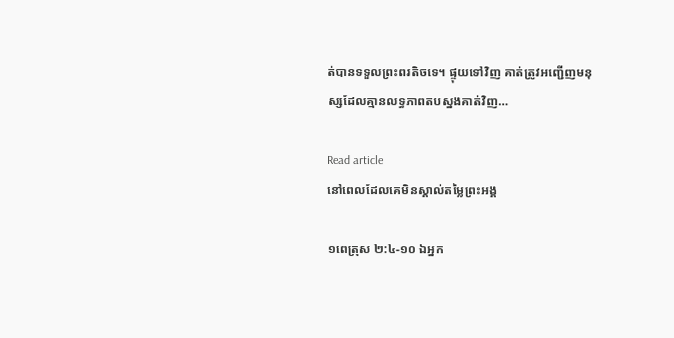ត់បានទទួលព្រះពរតិចទេ។ ផ្ទុយទៅវិញ គាត់ត្រូវអញ្ជើញមនុស្សដែលគ្មានលទ្ធភាពតបស្នងគាត់វិញ…

Read article
នៅពេលដែលគេមិនស្គាល់តម្លៃព្រះអង្គ

១ពេត្រុស ២:៤-១០ ឯអ្នក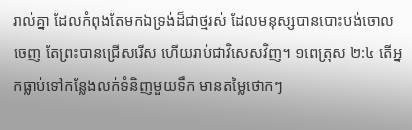រាល់គ្នា ដែលកំពុងតែមកឯទ្រង់ដ៏ជាថ្មរស់ ដែលមនុស្សបានបោះបង់ចោលចេញ តែព្រះបានជ្រើសរើស ហើយរាប់ជាវិសេសវិញ។ ១ពេត្រុស ២:៤ តើអ្នកធ្លាប់ទៅកន្លែងលក់ទំនិញមួយទឹក មានតម្លៃថោកៗ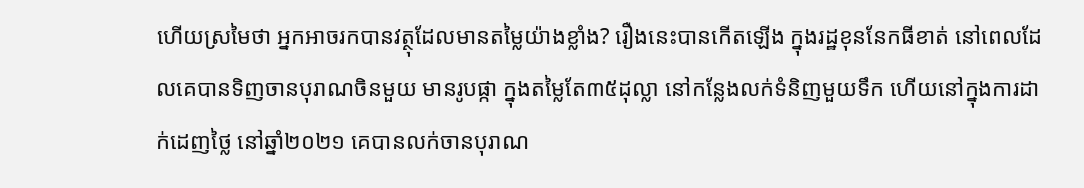ហើយស្រមៃថា អ្នកអាចរកបានវត្ថុដែលមានតម្លៃយ៉ាងខ្លាំង? រឿងនេះបានកើតឡើង ក្នុងរដ្ឋខុននែកធីខាត់ នៅពេលដែលគេបានទិញចានបុរាណចិនមួយ មានរូបផ្កា ក្នុងតម្លៃតែ៣៥ដុល្លា នៅកន្លែងលក់ទំនិញមួយទឹក ហើយនៅក្នុងការដាក់ដេញថ្លៃ នៅឆ្នាំ២០២១ គេបានលក់ចានបុរាណ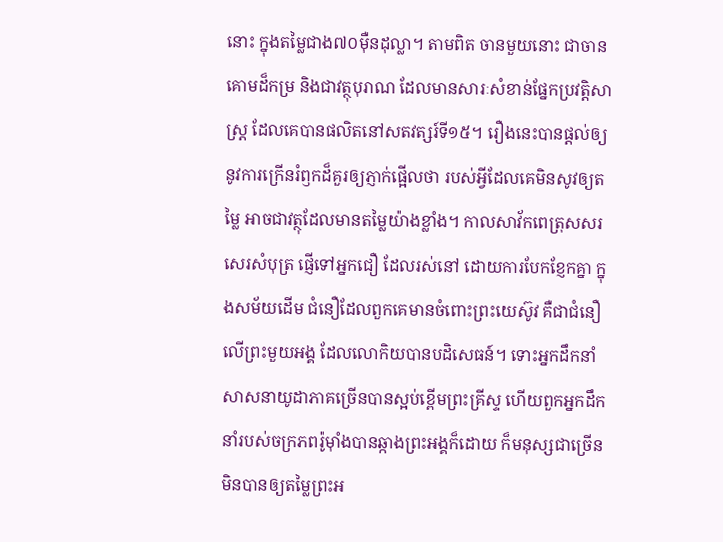នោះ ក្នុងតម្លៃជាង៧០ម៉ឺនដុល្លា។ តាមពិត ចានមួយនោះ ជាចានគោមដ៏កម្រ និងជាវត្ថុបុរាណ ដែលមានសារៈសំខាន់ផ្នែកប្រវត្តិសាស្រ្ត ដែលគេបានផលិតនៅសតវត្សរ៍ទី១៥។ រឿងនេះបានផ្តល់ឲ្យនូវការក្រើនរំឭកដ៏គួរឲ្យភ្ញាក់ផ្អើលថា របស់អ្វីដែលគេមិនសូវឲ្យតម្លៃ អាចជាវត្ថុដែលមានតម្លៃយ៉ាងខ្លាំង។ កាលសាវ័កពេត្រុសសរសេរសំបុត្រ ផ្ញើទៅអ្នកជឿ ដែលរស់នៅ ដោយការបែកខ្ញែកគ្នា ក្នុងសម័យដើម ជំនឿដែលពួកគេមានចំពោះព្រះយេស៊ូវ គឺជាជំនឿលើព្រះមួយអង្គ ដែលលោកិយបានបដិសេធន៍។ ទោះអ្នកដឹកនាំសាសនាយូដាភាគច្រើនបានស្អប់ខ្ពើមព្រះគ្រីស្ទ ហើយពួកអ្នកដឹកនាំរបស់ចក្រភពរ៉ូម៉ាំងបានឆ្កាងព្រះអង្គក៏ដោយ ក៏មនុស្សជាច្រើនមិនបានឲ្យតម្លៃព្រះអ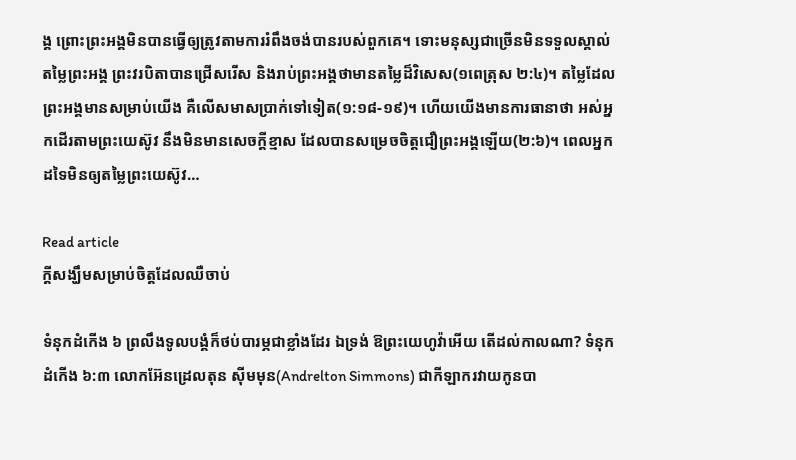ង្គ ព្រោះព្រះអង្គមិនបានធ្វើឲ្យត្រូវតាមការរំពឹងចង់បានរបស់ពួកគេ។ ទោះមនុស្សជាច្រើនមិនទទួលស្គាល់តម្លៃព្រះអង្គ ព្រះវរបិតាបានជ្រើសរើស និងរាប់ព្រះអង្គថាមានតម្លៃដ៏វិសេស(១ពេត្រុស ២:៤)។ តម្លៃដែលព្រះអង្គមានសម្រាប់យើង គឺលើសមាសប្រាក់ទៅទៀត(១:១៨-១៩)។ ហើយយើងមានការធានាថា អស់អ្នកដើរតាមព្រះយេស៊ូវ នឹងមិនមានសេចក្តីខ្មាស ដែលបានសម្រេចចិត្តជឿព្រះអង្គឡើយ(២:៦)។ ពេលអ្នកដទៃមិនឲ្យតម្លៃព្រះយេស៊ូវ…

Read article
ក្តីសង្ឃឹមសម្រាប់ចិត្តដែលឈឺចាប់

ទំនុកដំកើង ៦ ព្រលឹងទូលបង្គំក៏ថប់បារម្ភជាខ្លាំងដែរ ឯទ្រង់ ឱព្រះយេហូវ៉ាអើយ តើដល់កាលណា? ទំនុកដំកើង ៦:៣ លោកអ៊ែនដ្រេលតុន ស៊ីមមុន(Andrelton Simmons) ជាកីឡាករវាយកូនបា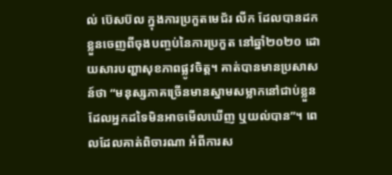ល់ ប៊េសប៊ល ក្នុងការប្រកួតមេជ័រ លីក ដែលបានដកខ្លួនចេញពីចុងបញ្ចប់នៃការប្រកួត នៅឆ្នាំ២០២០ ដោយសារបញ្ហាសុខភាពផ្លូវចិត្ត។ គាត់បានមានប្រសាសន៍ថា “មនុស្សភាគច្រើនមានស្នាមសម្លាកនៅជាប់ខ្លួន ដែលអ្នកដទៃមិនអាចមើលឃើញ ឬយល់បាន”។ ពេលដែលគាត់ពិចារណា អំពីការស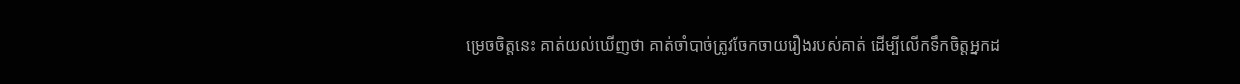ម្រេចចិត្តនេះ គាត់យល់ឃើញថា គាត់ចាំបាច់ត្រូវចែកចាយរឿងរបស់គាត់ ដើម្បីលើកទឹកចិត្តអ្នកដ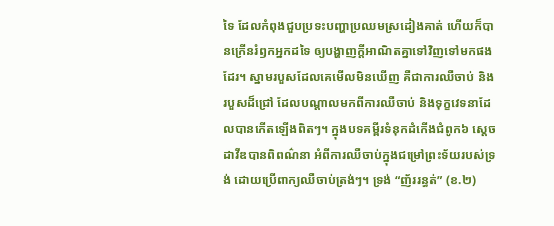ទៃ ដែលកំពុងជួបប្រទះបញ្ហាប្រឈមស្រដៀងគាត់ ហើយក៏បានក្រើនរំឭកអ្នកដទៃ ឲ្យបង្ហាញក្តីអាណិតគ្នាទៅវិញទៅមកផងដែរ។ ស្នាមរបួសដែលគេមើលមិនឃើញ គឺជាការឈឺចាប់ និងរបួសដ៏ជ្រៅ ដែលបណ្តាលមកពីការឈឺចាប់ និងទុក្ខវេទនាដែលបានកើតឡើងពិតៗ។ ក្នុងបទគម្ពីរទំនុកដំកើងជំពូក៦ ស្តេចដាវីឌបានពិពណ៌នា អំពីការឈឺចាប់ក្នុងជម្រៅព្រះទ័យរបស់ទ្រង់ ដោយប្រើពាក្យឈឺចាប់ត្រង់ៗ។ ទ្រង់ “ញ័ររន្ធត់” (ខ.២)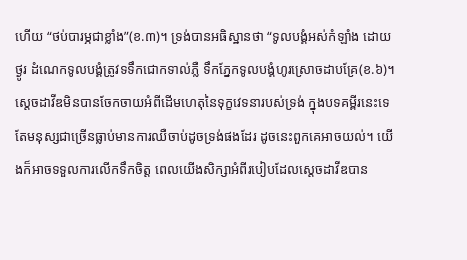ហើយ “ថប់បារម្ភជាខ្លាំង”(ខ.៣)។ ទ្រង់បានអធិស្ឋានថា “ទូលបង្គំអស់កំឡាំង ដោយថ្ងូរ ដំណេកទូលបង្គំត្រូវទទឹកជោកទាល់ភ្លឺ ទឹកភ្នែកទូលបង្គំហូរស្រោចដាបគ្រែ(ខ.៦)។ ស្តេចដាវីឌមិនបានចែកចាយអំពីដើមហេតុនៃទុក្ខវេទនារបស់ទ្រង់ ក្នុងបទគម្ពីរនេះទេ តែមនុស្សជាច្រើនធ្លាប់មានការឈឺចាប់ដូចទ្រង់ផងដែរ ដូចនេះពួកគេអាចយល់។ យើងក៏អាចទទួលការលើកទឹកចិត្ត ពេលយើងសិក្សាអំពីរបៀបដែលស្តេចដាវីឌបាន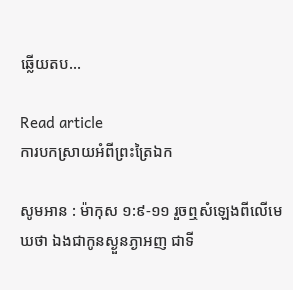ឆ្លើយតប…

Read article
ការបកស្រាយអំពីព្រះត្រៃឯក

សូមអាន : ម៉ាកុស ១:៩-១១ រួចឮសំឡេងពីលើមេឃថា ឯងជាកូនស្ងួនភ្ងាអញ ជាទី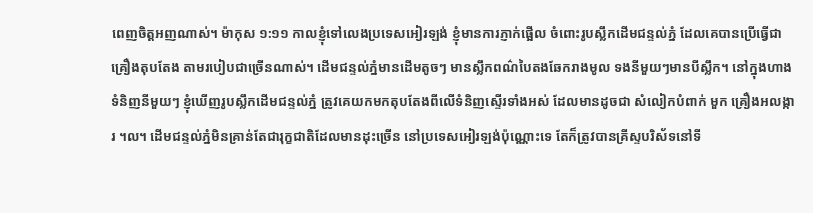ពេញចិត្តអញណាស់។ ម៉ាកុស ១:១១ កាលខ្ញុំទៅលេងប្រទេសអៀរឡង់ ខ្ញុំមានការភ្ញាក់ផ្អើល ចំពោះរូបស្លឹកដើមជន្ទល់ភ្នំ ដែលគេបានប្រើធ្វើជាគ្រឿងតុបតែង តាមរបៀបជាច្រើនណាស់។ ដើមជន្ទល់ភ្នំមានដើមតូចៗ មានស្លឹកពណ៌បៃតងឆែករាងមូល ទងនីមួយៗមានបីស្លឹក។ នៅក្នុងហាងទំនិញនីមួយៗ ខ្ញុំឃើញរូបស្លឹកដើមជន្ទល់ភ្នំ ត្រូវគេយកមកតុបតែងពីលើទំនិញស្ទើរទាំងអស់ ដែលមានដូចជា សំលៀកបំពាក់ មួក គ្រឿងអលង្ការ ។ល។ ដើមជន្ទល់ភ្នំមិនគ្រាន់តែជារុក្ខជាតិដែលមានដុះច្រើន នៅប្រទេសអៀរឡង់ប៉ុណ្ណោះទេ តែក៏ត្រូវបានគ្រីស្ទបរិស័ទនៅទី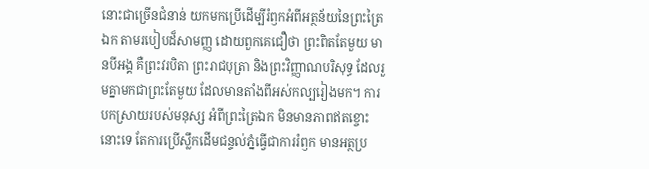នោះជាច្រើនជំនាន់ យកមកប្រើដើម្បីរំឭកអំពីអត្ថន័យនៃព្រះត្រៃឯក តាមរបៀបដ៏សាមញ្ញ ដោយពួកគេជឿថា ព្រះពិតតែមួយ មានបីអង្គ គឺព្រះវរបិតា ព្រះរាជបុត្រា និងព្រះវិញ្ញាណបរិសុទ្ធ ដែលរួមគ្នាមកជាព្រះតែមួយ ដែលមានតាំងពីអស់កល្បរៀងមក។ ការបកស្រាយរបស់មនុស្ស អំពីព្រះត្រៃឯក មិនមានភាពឥតខ្ចោះនោះទេ តែការប្រើស្លឹកដើមជន្ទល់ភ្នំធ្វើជាការរំឭក មានអត្ថប្រ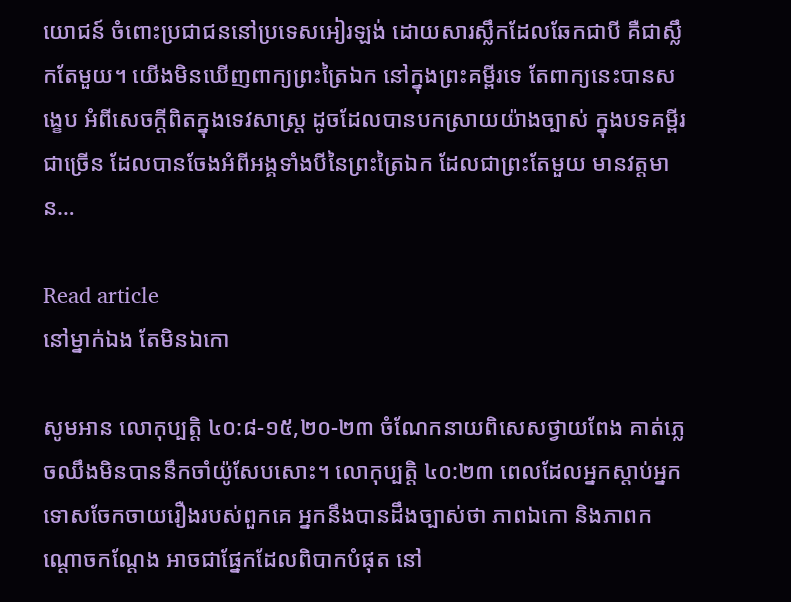យោជន៍ ចំពោះប្រជាជននៅប្រទេសអៀរឡង់ ដោយសារស្លឹកដែលឆែកជាបី គឺជាស្លឹកតែមួយ។ យើងមិនឃើញពាក្យព្រះត្រៃឯក នៅក្នុងព្រះគម្ពីរទេ តែពាក្យនេះបានសង្ខេប អំពីសេចក្តីពិតក្នុងទេវសាស្រ្ត ដូចដែលបានបកស្រាយយ៉ាងច្បាស់ ក្នុងបទគម្ពីរជាច្រើន ដែលបានចែងអំពីអង្គទាំងបីនៃព្រះត្រៃឯក ដែលជាព្រះតែមួយ មានវត្តមាន…

Read article
នៅម្នាក់ឯង តែមិនឯកោ

សូមអាន លោកុប្បត្តិ ៤០:៨-១៥,២០-២៣ ចំណែកនាយពិសេសថ្វាយពែង គាត់ភ្លេចឈឹងមិនបាននឹកចាំយ៉ូសែបសោះ។ លោកុប្បត្តិ ៤០:២៣ ពេលដែលអ្នកស្តាប់អ្នកទោសចែកចាយរឿងរបស់ពួកគេ អ្នកនឹងបានដឹងច្បាស់ថា ភាពឯកោ និងភាពកណ្តោចកណ្ដែង អាចជាផ្នែកដែលពិបាកបំផុត នៅ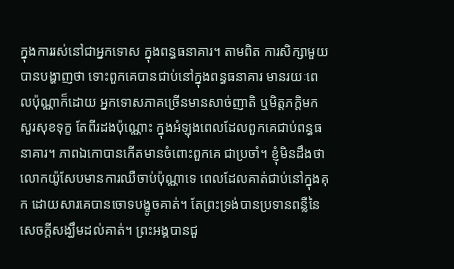ក្នុងការរស់នៅជាអ្នកទោស ក្នុងពន្ធធនាគារ។ តាមពិត ការសិក្សាមួយបានបង្ហាញថា ទោះពួកគេបានជាប់នៅក្នុងពន្ធធនាគារ មានរយៈពេលប៉ុណ្ណាក៏ដោយ អ្នកទោសភាគច្រើនមានសាច់ញាតិ ឬមិត្តភក្តិមកសួរសុខទុក្ខ តែពីរដងប៉ុណ្ណោះ ក្នុងអំឡុងពេលដែលពួកគេជាប់ពន្ធធនាគារ។ ភាពឯកោបានកើតមានចំពោះពួកគេ ជាប្រចាំ។ ខ្ញុំមិនដឹងថា លោកយ៉ូសែបមានការឈឺចាប់ប៉ុណ្ណាទេ ពេលដែលគាត់ជាប់នៅក្នុងគុក ដោយសារគេបានចោទបង្ខូចគាត់។ តែព្រះទ្រង់បានប្រទានពន្លឺនៃសេចក្តីសង្ឃឹមដល់គាត់។ ព្រះអង្គបានជួ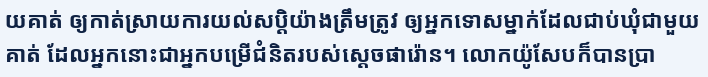យគាត់ ឲ្យកាត់ស្រាយការយល់សប្តិយ៉ាងត្រឹមត្រូវ ឲ្យអ្នកទោសម្នាក់ដែលជាប់ឃុំជាមួយគាត់ ដែលអ្នកនោះជាអ្នកបម្រើជំនិតរបស់ស្តេចផារ៉ោន។ លោកយ៉ូសែបក៏បានប្រា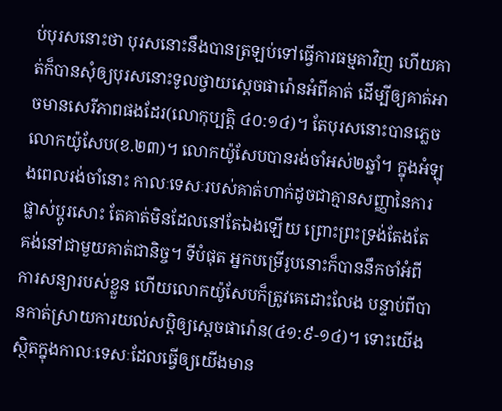ប់បុរសនោះថា បុរសនោះនឹងបានត្រឡប់ទៅធ្វើការធម្មតាវិញ ហើយគាត់ក៏បានសុំឲ្យបុរសនោះទូលថ្វាយស្តេចផារ៉ោនអំពីគាត់ ដើម្បីឲ្យគាត់អាចមានសេរីភាពផងដែរ(លោកុប្បត្តិ ៤០:១៤)។ តែបុរសនោះបានភ្លេចលោកយ៉ូសែប(ខ.២៣)។ លោកយ៉ូសែបបានរង់ចាំអស់២ឆ្នាំ។ ក្នុងអំឡុងពេលរង់ចាំនោះ កាលៈទេសៈរបស់គាត់ហាក់ដូចជាគ្មានសញ្ញានៃការផ្លាស់ប្តូរសោះ តែគាត់មិនដែលនៅតែឯងឡើយ ព្រោះព្រះទ្រង់តែងតែគង់នៅជាមួយគាត់ជានិច្ច។ ទីបំផុត អ្នកបម្រើរូបនោះក៏បាននឹកចាំអំពីការសន្យារបស់ខ្លួន ហើយលោកយ៉ូសែបក៏ត្រូវគេដោះលែង បន្ទាប់ពីបានកាត់ស្រាយការយល់សប្តិឲ្យស្តេចផារ៉ោន(៤១:៩-១៤)។ ទោះយើងស្ថិតក្នុងកាលៈទេសៈដែលធ្វើឲ្យយើងមាន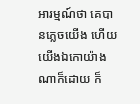អារម្មណ៍ថា គេបានភ្លេចយើង ហើយយើងឯកោយ៉ាងណាក៏ដោយ ក៏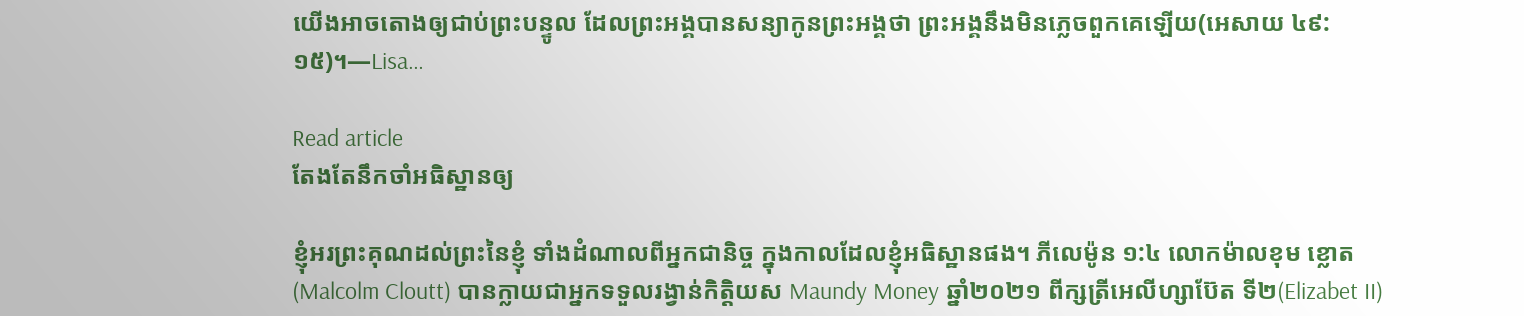យើងអាចតោងឲ្យជាប់ព្រះបន្ទូល ដែលព្រះអង្គបានសន្យាកូនព្រះអង្គថា ព្រះអង្គនឹងមិនភ្លេចពួកគេឡើយ(អេសាយ ៤៩:១៥)។—Lisa…

Read article
តែងតែនឹកចាំអធិស្ឋានឲ្យ

ខ្ញុំអរព្រះគុណដល់ព្រះនៃខ្ញុំ ទាំងដំណាលពីអ្នកជានិច្ច ក្នុងកាលដែលខ្ញុំអធិស្ឋានផង។ ភីលេម៉ូន ១:៤ លោកម៉ាលខុម ខ្លោត(Malcolm Cloutt) បានក្លាយជាអ្នកទទួលរង្វាន់កិត្តិយស Maundy Money ឆ្នាំ២០២១ ពីក្សត្រីអេលីហ្សាប៊ែត ទី២(Elizabet II)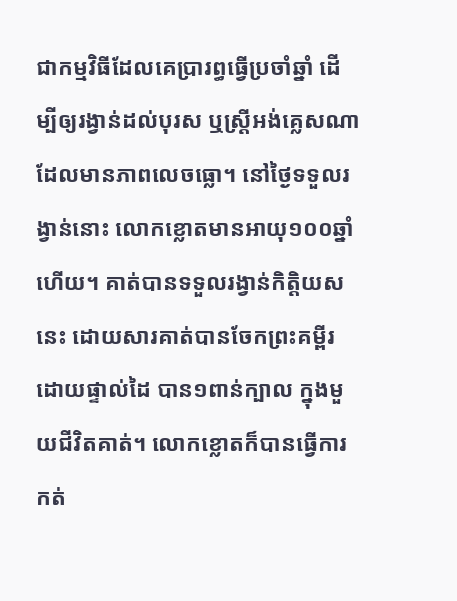ជាកម្មវិធីដែលគេប្រារព្ធធ្វើប្រចាំឆ្នាំ ដើម្បីឲ្យរង្វាន់ដល់បុរស ឬស្រ្តីអង់គ្លេសណាដែលមានភាពលេចធ្លោ។ នៅថ្ងៃទទួលរង្វាន់នោះ លោកខ្លោតមានអាយុ១០០ឆ្នាំហើយ។ គាត់បានទទួលរង្វាន់កិត្តិយសនេះ ដោយសារគាត់បានចែកព្រះគម្ពីរដោយផ្ទាល់ដៃ បាន១ពាន់ក្បាល ក្នុងមួយជីវិតគាត់។ លោកខ្លោតក៏បានធ្វើការកត់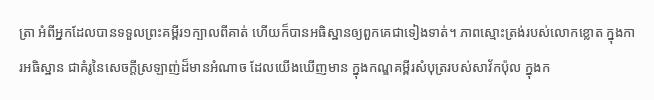ត្រា អំពីអ្នកដែលបានទទួលព្រះគម្ពីរ១ក្បាលពីគាត់ ហើយក៏បានអធិស្ឋានឲ្យពួកគេជាទៀងទាត់។ ភាពស្មោះត្រង់របស់លោកខ្លោត ក្នុងការអធិស្ឋាន ជាគំរូនៃសេចក្តីស្រឡាញ់ដ៏មានអំណាច ដែលយើងឃើញមាន ក្នុងកណ្ឌគម្ពីរសំបុត្ររបស់សាវ័កប៉ុល ក្នុងក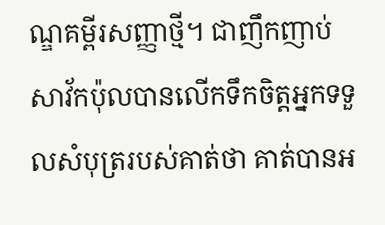ណ្ឌគម្ពីរសញ្ញាថ្មី។ ជាញឹកញាប់ សាវ័កប៉ុលបានលើកទឹកចិត្តអ្នកទទួលសំបុត្ររបស់គាត់ថា គាត់បានអ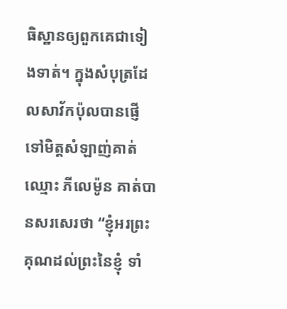ធិស្ឋានឲ្យពួកគេជាទៀងទាត់។ ក្នុងសំបុត្រដែលសាវ័កប៉ុលបានផ្ញើទៅមិត្តសំឡាញ់គាត់ ឈ្មោះ ភីលេម៉ូន គាត់បានសរសេរថា “ខ្ញុំអរព្រះគុណដល់ព្រះនៃខ្ញុំ ទាំ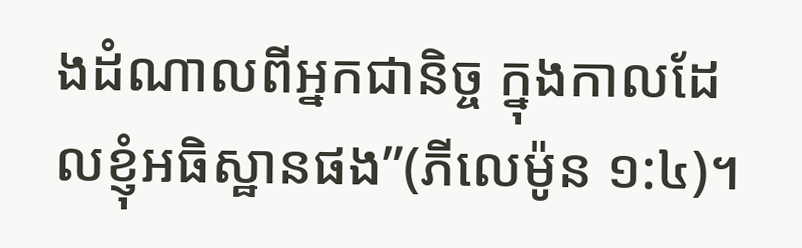ងដំណាលពីអ្នកជានិច្ច ក្នុងកាលដែលខ្ញុំអធិស្ឋានផង”(ភីលេម៉ូន ១:៤)។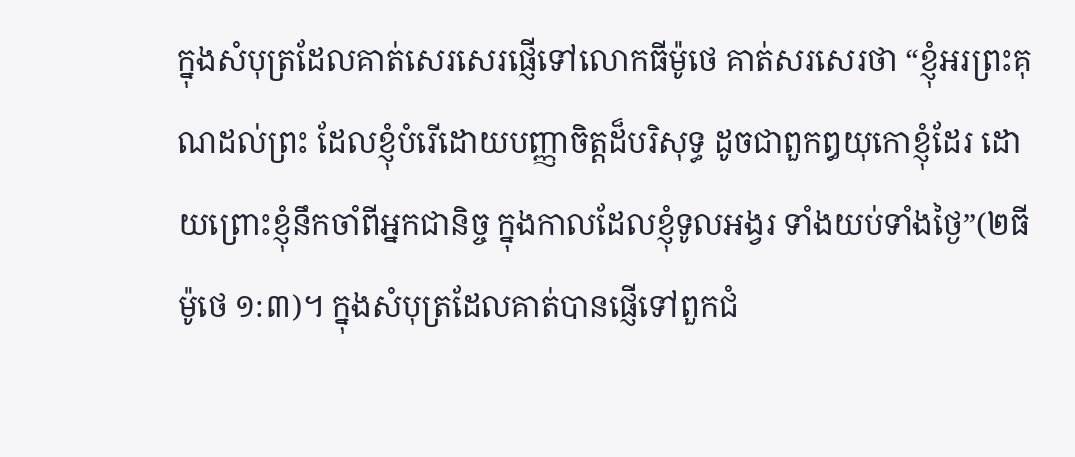ក្នុងសំបុត្រដែលគាត់សេរសេរផ្ញើទៅលោកធីម៉ូថេ គាត់សរសេរថា “ខ្ញុំអរព្រះគុណដល់ព្រះ ដែលខ្ញុំបំរើដោយបញ្ញាចិត្តដ៏បរិសុទ្ធ ដូចជាពួកឰយុកោខ្ញុំដែរ ដោយព្រោះខ្ញុំនឹកចាំពីអ្នកជានិច្ច ក្នុងកាលដែលខ្ញុំទូលអង្វរ ទាំងយប់ទាំងថ្ងៃ”(២ធីម៉ូថេ ១:៣)។ ក្នុងសំបុត្រដែលគាត់បានផ្ញើទៅពួកជំ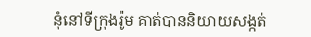នុំនៅទីក្រុងរ៉ូម គាត់បាននិយាយសង្កត់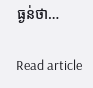ធ្ងន់ថា…

Read article